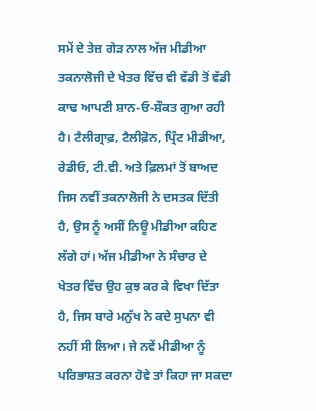ਸਮੇਂ ਦੇ ਤੇਜ਼ ਗੇੜ ਨਾਲ ਅੱਜ ਮੀਡੀਆ ਤਕਨਾਲੋਜੀ ਦੇ ਖੇਤਰ ਵਿੱਚ ਵੀ ਵੱਡੀ ਤੋਂ ਵੱਡੀ ਕਾਢ ਆਪਣੀ ਸ਼ਾਨ-ਓ-ਸ਼ੌਕਤ ਗੁਆ ਰਹੀ ਹੈ। ਟੈਲੀਗ੍ਰਾਫ਼, ਟੈਲੀਫ਼ੋਨ, ਪ੍ਰਿੰਟ ਮੀਡੀਆ, ਰੇਡੀਓ, ਟੀ.ਵੀ. ਅਤੇ ਫ਼ਿਲਮਾਂ ਤੋਂ ਬਾਅਦ ਜਿਸ ਨਵੀਂ ਤਕਨਾਲੋਜੀ ਨੇ ਦਸਤਕ ਦਿੱਤੀ ਹੈ, ਉਸ ਨੂੰ ਅਸੀਂ ਨਿਊ ਮੀਡੀਆ ਕਹਿਣ ਲੱਗੇ ਹਾਂ। ਅੱਜ ਮੀਡੀਆ ਨੇ ਸੰਚਾਰ ਦੇ ਖੇਤਰ ਵਿੱਚ ਉਹ ਕੁਝ ਕਰ ਕੇ ਵਿਖਾ ਦਿੱਤਾ ਹੈ, ਜਿਸ ਬਾਰੇ ਮਨੁੱਖ ਨੇ ਕਦੇ ਸੁਪਨਾ ਵੀ ਨਹੀਂ ਸੀ ਲਿਆ। ਜੇ ਨਵੇਂ ਮੀਡੀਆ ਨੂੰ ਪਰਿਭਾਸ਼ਤ ਕਰਨਾ ਹੋਵੇ ਤਾਂ ਕਿਹਾ ਜਾ ਸਕਦਾ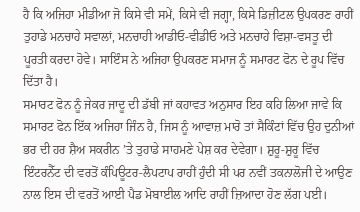ਹੈ ਕਿ ਅਜਿਹਾ ਮੀਡੀਆ ਜੋ ਕਿਸੇ ਵੀ ਸਮੇਂ, ਕਿਸੇ ਵੀ ਜਗ੍ਹਾ, ਕਿਸੇ ਡਿਜ਼ੀਟਲ ਉਪਕਰਣ ਰਾਹੀਂ ਤੁਹਾਡੇ ਮਨਚਾਹੇ ਸਵਾਲਾਂ, ਮਨਚਾਹੀ ਆਡੀਓ-ਵੀਡੀਓ ਅਤੇ ਮਨਚਾਹੇ ਵਿਸ਼ਾ-ਵਸਤੂ ਦੀ ਪੂਰਤੀ ਕਰਦਾ ਹੋਵੇ। ਸਾਇੰਸ ਨੇ ਅਜਿਹਾ ਉਪਕਰਣ ਸਮਾਜ ਨੂੰ ਸਮਾਰਟ ਫੋਨ ਦੇ ਰੂਪ ਵਿੱਚ ਦਿੱਤਾ ਹੈ।
ਸਮਾਰਟ ਫੋਨ ਨੂੰ ਜੇਕਰ ਜਾਦੂ ਦੀ ਡੱਬੀ ਜਾਂ ਕਹਾਵਤ ਅਨੁਸਾਰ ਇਹ ਕਹਿ ਲਿਆ ਜਾਵੇ ਕਿ ਸਮਾਰਟ ਫੋਨ ਇੱਕ ਅਜਿਹਾ ਜਿੰਨ ਹੈ, ਜਿਸ ਨੂੰ ਆਵਾਜ਼ ਮਾਰੋ ਤਾਂ ਸੈਕਿੰਟਾਂ ਵਿੱਚ ਉਹ ਦੁਨੀਆਂ ਭਰ ਦੀ ਹਰ ਸ਼ੈਅ ਸਕਰੀਨ ’ਤੇ ਤੁਹਾਡੇ ਸਾਹਮਣੇ ਪੇਸ਼ ਕਰ ਦੇਵੇਗਾ। ਸ਼ੁਰੂ-ਸ਼ੁਰੂ ਵਿੱਚ ਇੰਟਰਨੈੱਟ ਦੀ ਵਰਤੋਂ ਕੰਪਿਊਟਰ-ਲੈਪਟਾਪ ਰਾਹੀਂ ਹੁੰਦੀ ਸੀ ਪਰ ਨਵੀਂ ਤਕਨਾਲੋਜੀ ਦੇ ਆਉਣ ਨਾਲ ਇਸ ਦੀ ਵਰਤੋਂ ਆਈ ਪੈਡ ਮੋਬਾਈਲ ਆਦਿ ਰਾਹੀਂ ਜ਼ਿਆਦਾ ਹੋਣ ਲੱਗ ਪਈ।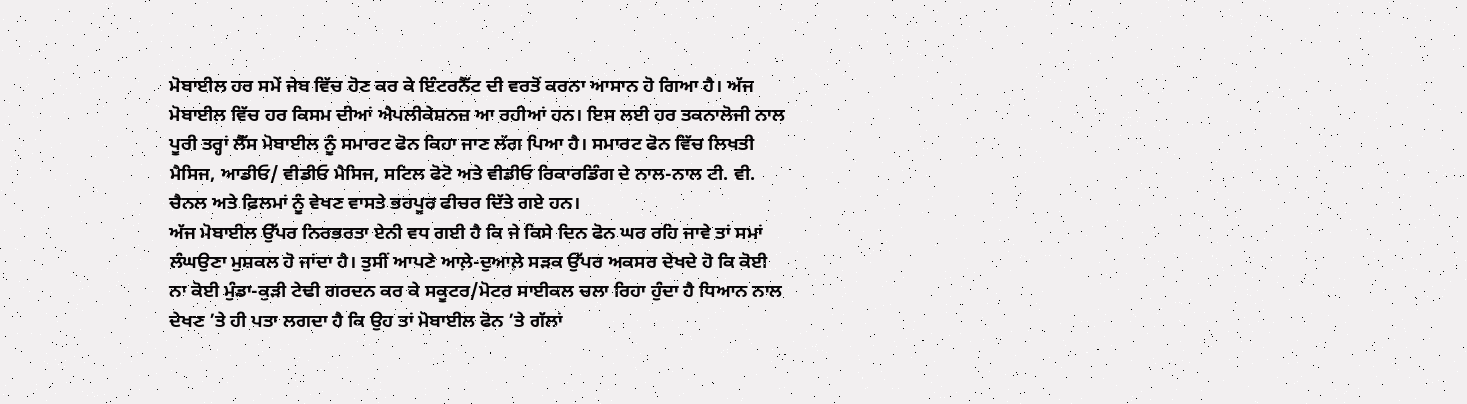ਮੋਬਾਈਲ ਹਰ ਸਮੇਂ ਜੇਬ ਵਿੱਚ ਹੋਣ ਕਰ ਕੇ ਇੰਟਰਨੈੱਟ ਦੀ ਵਰਤੋਂ ਕਰਨਾ ਆਸਾਨ ਹੋ ਗਿਆ ਹੈ। ਅੱਜ ਮੋਬਾਈਲ ਵਿੱਚ ਹਰ ਕਿਸਮ ਦੀਆਂ ਐਪਲੀਕੇਸ਼ਨਜ਼ ਆ ਰਹੀਆਂ ਹਨ। ਇਸ ਲਈ ਹਰ ਤਕਨਾਲੋਜੀ ਨਾਲ ਪੂਰੀ ਤਰ੍ਹਾਂ ਲੈੱਸ ਮੋਬਾਈਲ ਨੂੰ ਸਮਾਰਟ ਫੋਨ ਕਿਹਾ ਜਾਣ ਲੱਗ ਪਿਆ ਹੈ। ਸਮਾਰਟ ਫੋਨ ਵਿੱਚ ਲਿਖਤੀ ਮੈਸਿਜ, ਆਡੀਓ/ ਵੀਡੀਓ ਮੈਸਿਜ, ਸਟਿਲ ਫੋਟੋ ਅਤੇ ਵੀਡੀਓ ਰਿਕਾਰਡਿੰਗ ਦੇ ਨਾਲ-ਨਾਲ ਟੀ. ਵੀ. ਚੈਨਲ ਅਤੇ ਫ਼ਿਲਮਾਂ ਨੂੰ ਵੇਖਣ ਵਾਸਤੇ ਭਰਪੂਰ ਫੀਚਰ ਦਿੱਤੇ ਗਏ ਹਨ।
ਅੱਜ ਮੋਬਾਈਲ ਉੱਪਰ ਨਿਰਭਰਤਾ ਏਨੀ ਵਧ ਗਈ ਹੈ ਕਿ ਜੇ ਕਿਸੇ ਦਿਨ ਫੋਨ ਘਰ ਰਹਿ ਜਾਵੇ ਤਾਂ ਸਮਾਂ ਲੰਘਉਣਾ ਮੁਸ਼ਕਲ ਹੋ ਜਾਂਦਾ ਹੈ। ਤੁਸੀਂ ਆਪਣੇ ਆਲ਼ੇ-ਦੁਆਲ਼ੇ ਸੜਕ ਉੱਪਰ ਅਕਸਰ ਦੇਖਦੇ ਹੋ ਕਿ ਕੋਈ ਨਾ ਕੋਈ ਮੁੰਡਾ-ਕੁੜੀ ਟੇਢੀ ਗਰਦਨ ਕਰ ਕੇ ਸਕੂਟਰ/ਮੋਟਰ ਸਾਈਕਲ ਚਲਾ ਰਿਹਾ ਹੁੰਦਾ ਹੈ ਧਿਆਨ ਨਾਲ ਦੇਖਣ ’ਤੇ ਹੀ ਪਤਾ ਲਗਦਾ ਹੈ ਕਿ ਉਹ ਤਾਂ ਮੋਬਾਈਲ ਫੋਨ ’ਤੇ ਗੱਲਾਂ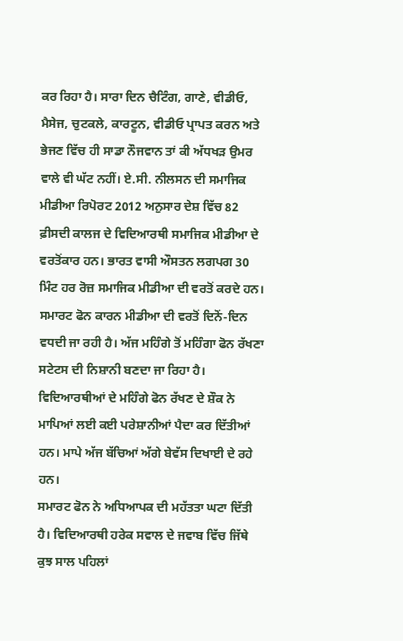ਕਰ ਰਿਹਾ ਹੈ। ਸਾਰਾ ਦਿਨ ਚੈਟਿੰਗ, ਗਾਣੇ, ਵੀਡੀਓ, ਮੈਸੇਜ, ਚੁਟਕਲੇ, ਕਾਰਟੂਨ, ਵੀਡੀਓ ਪ੍ਰਾਪਤ ਕਰਨ ਅਤੇ ਭੇਜਣ ਵਿੱਚ ਹੀ ਸਾਡਾ ਨੌਜਵਾਨ ਤਾਂ ਕੀ ਅੱਧਖੜ ਉਮਰ ਵਾਲੇ ਵੀ ਘੱਟ ਨਹੀਂ। ਏ.ਸੀ. ਨੀਲਸਨ ਦੀ ਸਮਾਜਿਕ ਮੀਡੀਆ ਰਿਪੋਰਟ 2012 ਅਨੁਸਾਰ ਦੇਸ਼ ਵਿੱਚ 82 ਫ਼ੀਸਦੀ ਕਾਲਜ ਦੇ ਵਿਦਿਆਰਥੀ ਸਮਾਜਿਕ ਮੀਡੀਆ ਦੇ ਵਰਤੋਂਕਾਰ ਹਨ। ਭਾਰਤ ਵਾਸੀ ਔਸਤਨ ਲਗਪਗ 30 ਮਿੰਟ ਹਰ ਰੋਜ਼ ਸਮਾਜਿਕ ਮੀਡੀਆ ਦੀ ਵਰਤੋਂ ਕਰਦੇ ਹਨ। ਸਮਾਰਟ ਫੋਨ ਕਾਰਨ ਮੀਡੀਆ ਦੀ ਵਰਤੋਂ ਦਿਨੋਂ-ਦਿਨ ਵਧਦੀ ਜਾ ਰਹੀ ਹੈ। ਅੱਜ ਮਹਿੰਗੇ ਤੋਂ ਮਹਿੰਗਾ ਫੋਨ ਰੱਖਣਾ ਸਟੇਟਸ ਦੀ ਨਿਸ਼ਾਨੀ ਬਣਦਾ ਜਾ ਰਿਹਾ ਹੈ। ਵਿਦਿਆਰਥੀਆਂ ਦੇ ਮਹਿੰਗੇ ਫੋਨ ਰੱਖਣ ਦੇ ਸ਼ੌਕ ਨੇ ਮਾਪਿਆਂ ਲਈ ਕਈ ਪਰੇਸ਼ਾਨੀਆਂ ਪੈਦਾ ਕਰ ਦਿੱਤੀਆਂ ਹਨ। ਮਾਪੇ ਅੱਜ ਬੱਚਿਆਂ ਅੱਗੇ ਬੇਵੱਸ ਦਿਖਾਈ ਦੇ ਰਹੇ ਹਨ।
ਸਮਾਰਟ ਫੋਨ ਨੇ ਅਧਿਆਪਕ ਦੀ ਮਹੱਤਤਾ ਘਟਾ ਦਿੱਤੀ ਹੈ। ਵਿਦਿਆਰਥੀ ਹਰੇਕ ਸਵਾਲ ਦੇ ਜਵਾਬ ਵਿੱਚ ਜਿੱਥੇ ਕੁਝ ਸਾਲ ਪਹਿਲਾਂ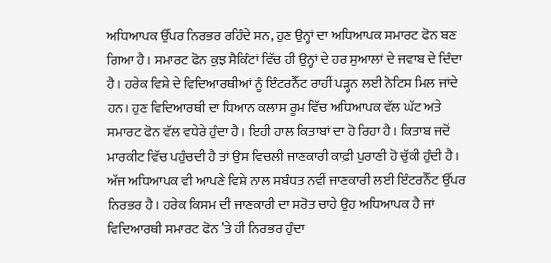ਅਧਿਆਪਕ ਉੱਪਰ ਨਿਰਭਰ ਰਹਿੰਦੇ ਸਨ, ਹੁਣ ਉਨ੍ਹਾਂ ਦਾ ਅਧਿਆਪਕ ਸਮਾਰਟ ਫੋਨ ਬਣ ਗਿਆ ਹੈ। ਸਮਾਰਟ ਫੋਨ ਕੁਝ ਸੈਕਿੰਟਾਂ ਵਿੱਚ ਹੀ ਉਨ੍ਹਾਂ ਦੇ ਹਰ ਸੁਆਲਾਂ ਦੇ ਜਵਾਬ ਦੇ ਦਿੰਦਾ ਹੈ। ਹਰੇਕ ਵਿਸ਼ੇ ਦੇ ਵਿਦਿਆਰਥੀਆਂ ਨੂੰ ਇੰਟਰਨੈੱਟ ਰਾਹੀਂ ਪੜ੍ਹਨ ਲਈ ਨੋਟਿਸ ਮਿਲ ਜਾਂਦੇ ਹਨ। ਹੁਣ ਵਿਦਿਆਰਥੀ ਦਾ ਧਿਆਨ ਕਲਾਸ ਰੂਮ ਵਿੱਚ ਅਧਿਆਪਕ ਵੱਲ ਘੱਟ ਅਤੇ ਸਮਾਰਟ ਫੋਨ ਵੱਲ ਵਧੇਰੇ ਹੁੰਦਾ ਹੈ। ਇਹੀ ਹਾਲ ਕਿਤਾਬਾਂ ਦਾ ਹੋ ਰਿਹਾ ਹੈ। ਕਿਤਾਬ ਜਦੋਂ ਮਾਰਕੀਟ ਵਿੱਚ ਪਹੁੰਚਦੀ ਹੈ ਤਾਂ ਉਸ ਵਿਚਲੀ ਜਾਣਕਾਰੀ ਕਾਫ਼ੀ ਪੁਰਾਣੀ ਹੋ ਚੁੱਕੀ ਹੁੰਦੀ ਹੈ। ਅੱਜ ਅਧਿਆਪਕ ਵੀ ਆਪਣੇ ਵਿਸ਼ੇ ਨਾਲ ਸਬੰਧਤ ਨਵੀਂ ਜਾਣਕਾਰੀ ਲਈ ਇੰਟਰਨੈੱਟ ਉੱਪਰ ਨਿਰਭਰ ਹੈ। ਹਰੇਕ ਕਿਸਮ ਦੀ ਜਾਣਕਾਰੀ ਦਾ ਸਰੋਤ ਚਾਹੇ ਉਹ ਅਧਿਆਪਕ ਹੈ ਜਾਂ ਵਿਦਿਆਰਥੀ ਸਮਾਰਟ ਫੋਨ ’ਤੇ ਹੀ ਨਿਰਭਰ ਹੁੰਦਾ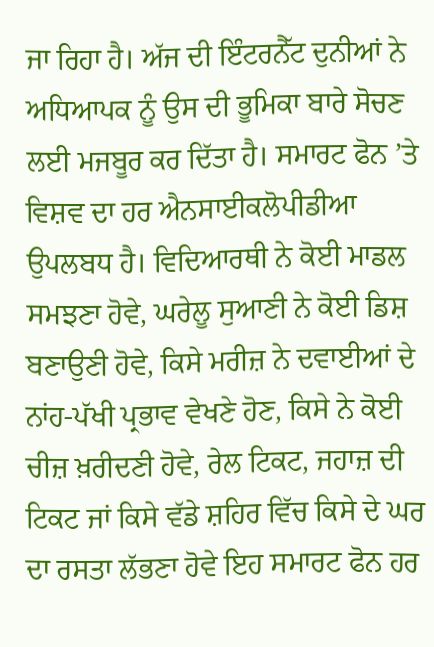ਜਾ ਰਿਹਾ ਹੈ। ਅੱਜ ਦੀ ਇੰਟਰਨੈੱਟ ਦੁਨੀਆਂ ਨੇ ਅਧਿਆਪਕ ਨੂੰ ਉਸ ਦੀ ਭੂਮਿਕਾ ਬਾਰੇ ਸੋਚਣ ਲਈ ਮਜਬੂਰ ਕਰ ਦਿੱਤਾ ਹੈ। ਸਮਾਰਟ ਫੋਨ ’ਤੇ ਵਿਸ਼ਵ ਦਾ ਹਰ ਐਨਸਾਈਕਲੋਪੀਡੀਆ ਉਪਲਬਧ ਹੈ। ਵਿਦਿਆਰਥੀ ਨੇ ਕੋਈ ਮਾਡਲ ਸਮਝਣਾ ਹੋਵੇ, ਘਰੇਲੂ ਸੁਆਣੀ ਨੇ ਕੋਈ ਡਿਸ਼ ਬਣਾਉਣੀ ਹੋਵੇ, ਕਿਸੇ ਮਰੀਜ਼ ਨੇ ਦਵਾਈਆਂ ਦੇ ਨਾਂਹ-ਪੱਖੀ ਪ੍ਰਭਾਵ ਵੇਖਣੇ ਹੋਣ, ਕਿਸੇ ਨੇ ਕੋਈ ਚੀਜ਼ ਖ਼ਰੀਦਣੀ ਹੋਵੇ, ਰੇਲ ਟਿਕਟ, ਜਹਾਜ਼ ਦੀ ਟਿਕਟ ਜਾਂ ਕਿਸੇ ਵੱਡੇ ਸ਼ਹਿਰ ਵਿੱਚ ਕਿਸੇ ਦੇ ਘਰ ਦਾ ਰਸਤਾ ਲੱਭਣਾ ਹੋਵੇ ਇਹ ਸਮਾਰਟ ਫੋਨ ਹਰ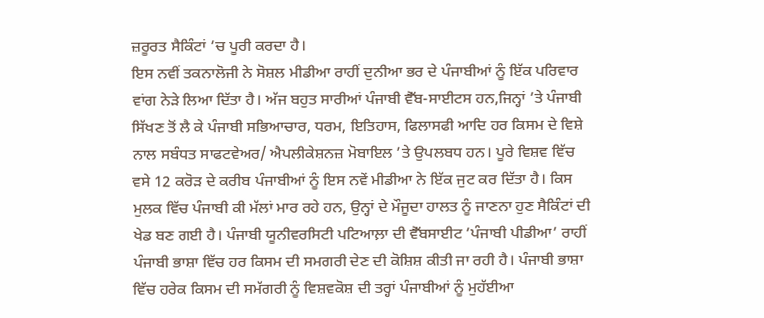ਜ਼ਰੂਰਤ ਸੈਕਿੰਟਾਂ ’ਚ ਪੂਰੀ ਕਰਦਾ ਹੈ।
ਇਸ ਨਵੀਂ ਤਕਨਾਲੋਜੀ ਨੇ ਸੋਸ਼ਲ ਮੀਡੀਆ ਰਾਹੀਂ ਦੁਨੀਆ ਭਰ ਦੇ ਪੰਜਾਬੀਆਂ ਨੂੰ ਇੱਕ ਪਰਿਵਾਰ ਵਾਂਗ ਨੇੜੇ ਲਿਆ ਦਿੱਤਾ ਹੈ। ਅੱਜ ਬਹੁਤ ਸਾਰੀਆਂ ਪੰਜਾਬੀ ਵੈੱਬ-ਸਾਈਟਸ ਹਨ,ਜਿਨ੍ਹਾਂ ’ਤੇ ਪੰਜਾਬੀ ਸਿੱਖਣ ਤੋਂ ਲੈ ਕੇ ਪੰਜਾਬੀ ਸਭਿਆਚਾਰ, ਧਰਮ, ਇਤਿਹਾਸ, ਫਿਲਾਸਫੀ ਆਦਿ ਹਰ ਕਿਸਮ ਦੇ ਵਿਸ਼ੇ ਨਾਲ ਸਬੰਧਤ ਸਾਫਟਵੇਅਰ/ ਐਪਲੀਕੇਸ਼ਨਜ਼ ਮੋਬਾਇਲ ’ਤੇ ਉਪਲਬਧ ਹਨ। ਪੂਰੇ ਵਿਸ਼ਵ ਵਿੱਚ ਵਸੇ 12 ਕਰੋੜ ਦੇ ਕਰੀਬ ਪੰਜਾਬੀਆਂ ਨੂੰ ਇਸ ਨਵੇਂ ਮੀਡੀਆ ਨੇ ਇੱਕ ਜੁਟ ਕਰ ਦਿੱਤਾ ਹੈ। ਕਿਸ ਮੁਲਕ ਵਿੱਚ ਪੰਜਾਬੀ ਕੀ ਮੱਲਾਂ ਮਾਰ ਰਹੇ ਹਨ, ਉਨ੍ਹਾਂ ਦੇ ਮੌਜੂਦਾ ਹਾਲਤ ਨੂੰ ਜਾਣਨਾ ਹੁਣ ਸੈਕਿੰਟਾਂ ਦੀ ਖੇਡ ਬਣ ਗਈ ਹੈ। ਪੰਜਾਬੀ ਯੂਨੀਵਰਸਿਟੀ ਪਟਿਆਲ਼ਾ ਦੀ ਵੈੱਬਸਾਈਟ ’ਪੰਜਾਬੀ ਪੀਡੀਆ’ ਰਾਹੀਂ ਪੰਜਾਬੀ ਭਾਸ਼ਾ ਵਿੱਚ ਹਰ ਕਿਸਮ ਦੀ ਸਮਗਰੀ ਦੇਣ ਦੀ ਕੋਸ਼ਿਸ਼ ਕੀਤੀ ਜਾ ਰਹੀ ਹੈ। ਪੰਜਾਬੀ ਭਾਸ਼ਾ ਵਿੱਚ ਹਰੇਕ ਕਿਸਮ ਦੀ ਸਮੱਗਰੀ ਨੂੰ ਵਿਸ਼ਵਕੋਸ਼ ਦੀ ਤਰ੍ਹਾਂ ਪੰਜਾਬੀਆਂ ਨੂੰ ਮੁਹੱਈਆ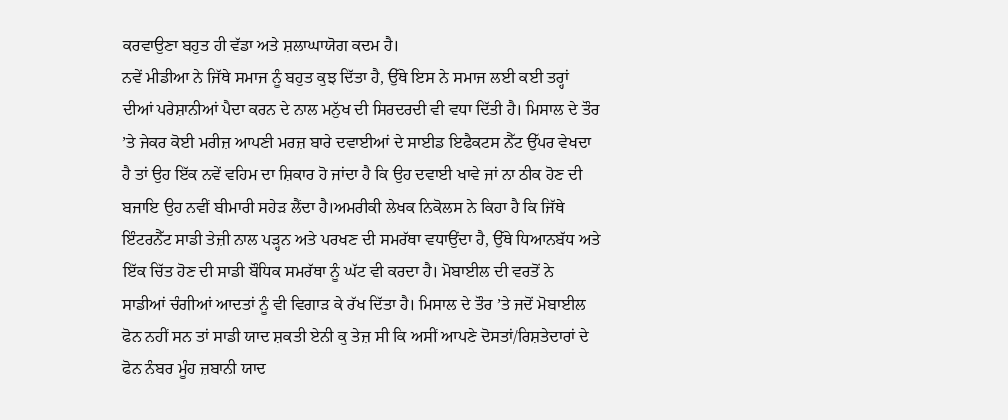ਕਰਵਾਉਣਾ ਬਹੁਤ ਹੀ ਵੱਡਾ ਅਤੇ ਸ਼ਲਾਘਾਯੋਗ ਕਦਮ ਹੈ।
ਨਵੇਂ ਮੀਡੀਆ ਨੇ ਜਿੱਥੇ ਸਮਾਜ ਨੂੰ ਬਹੁਤ ਕੁਝ ਦਿੱਤਾ ਹੈ, ਉੱਥੇ ਇਸ ਨੇ ਸਮਾਜ ਲਈ ਕਈ ਤਰ੍ਹਾਂ ਦੀਆਂ ਪਰੇਸ਼ਾਨੀਆਂ ਪੈਦਾ ਕਰਨ ਦੇ ਨਾਲ ਮਨੁੱਖ ਦੀ ਸਿਰਦਰਦੀ ਵੀ ਵਧਾ ਦਿੱਤੀ ਹੈ। ਮਿਸਾਲ ਦੇ ਤੌਰ ’ਤੇ ਜੇਕਰ ਕੋਈ ਮਰੀਜ਼ ਆਪਣੀ ਮਰਜ਼ ਬਾਰੇ ਦਵਾਈਆਂ ਦੇ ਸਾਈਡ ਇਫੈਕਟਸ ਨੈੱਟ ਉੱਪਰ ਵੇਖਦਾ ਹੈ ਤਾਂ ਉਹ ਇੱਕ ਨਵੇਂ ਵਹਿਮ ਦਾ ਸ਼ਿਕਾਰ ਹੋ ਜਾਂਦਾ ਹੈ ਕਿ ਉਹ ਦਵਾਈ ਖਾਵੇ ਜਾਂ ਨਾ ਠੀਕ ਹੋਣ ਦੀ ਬਜਾਇ ਉਹ ਨਵੀਂ ਬੀਮਾਰੀ ਸਹੇੜ ਲੈਂਦਾ ਹੈ।ਅਮਰੀਕੀ ਲੇਖਕ ਨਿਕੋਲਸ ਨੇ ਕਿਹਾ ਹੈ ਕਿ ਜਿੱਥੇ ਇੰਟਰਨੈੱਟ ਸਾਡੀ ਤੇਜ਼ੀ ਨਾਲ ਪੜ੍ਹਨ ਅਤੇ ਪਰਖਣ ਦੀ ਸਮਰੱਥਾ ਵਧਾਉਂਦਾ ਹੈ, ਉੱਥੇ ਧਿਆਨਬੱਧ ਅਤੇ ਇੱਕ ਚਿੱਤ ਹੋਣ ਦੀ ਸਾਡੀ ਬੌਧਿਕ ਸਮਰੱਥਾ ਨੂੰ ਘੱਟ ਵੀ ਕਰਦਾ ਹੈ। ਮੋਬਾਈਲ ਦੀ ਵਰਤੋਂ ਨੇ ਸਾਡੀਆਂ ਚੰਗੀਆਂ ਆਦਤਾਂ ਨੂੰ ਵੀ ਵਿਗਾੜ ਕੇ ਰੱਖ ਦਿੱਤਾ ਹੈ। ਮਿਸਾਲ ਦੇ ਤੌਰ ’ਤੇ ਜਦੋਂ ਮੋਬਾਈਲ ਫੋਨ ਨਹੀਂ ਸਨ ਤਾਂ ਸਾਡੀ ਯਾਦ ਸ਼ਕਤੀ ਏਨੀ ਕੁ ਤੇਜ਼ ਸੀ ਕਿ ਅਸੀਂ ਆਪਣੇ ਦੋਸਤਾਂ/ਰਿਸ਼ਤੇਦਾਰਾਂ ਦੇ ਫੋਨ ਨੰਬਰ ਮੂੰਹ ਜ਼ਬਾਨੀ ਯਾਦ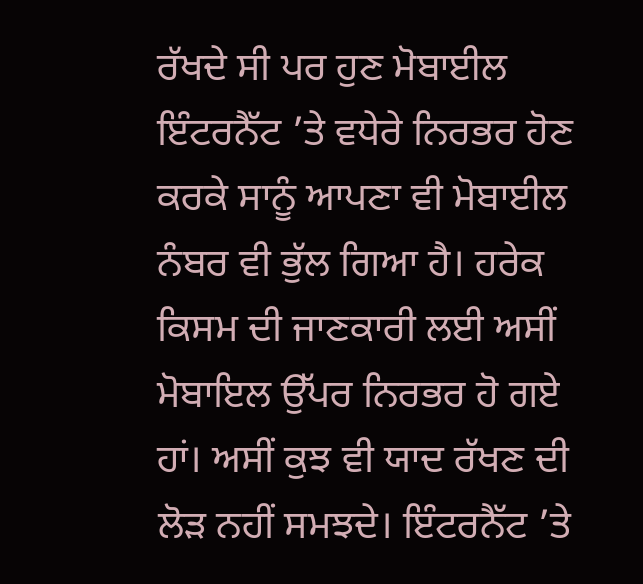ਰੱਖਦੇ ਸੀ ਪਰ ਹੁਣ ਮੋਬਾਈਲ ਇੰਟਰਨੈੱਟ ’ਤੇ ਵਧੇਰੇ ਨਿਰਭਰ ਹੋਣ ਕਰਕੇ ਸਾਨੂੰ ਆਪਣਾ ਵੀ ਮੋਬਾਈਲ ਨੰਬਰ ਵੀ ਭੁੱਲ ਗਿਆ ਹੈ। ਹਰੇਕ ਕਿਸਮ ਦੀ ਜਾਣਕਾਰੀ ਲਈ ਅਸੀਂ ਮੋਬਾਇਲ ਉੱਪਰ ਨਿਰਭਰ ਹੋ ਗਏ ਹਾਂ। ਅਸੀਂ ਕੁਝ ਵੀ ਯਾਦ ਰੱਖਣ ਦੀ ਲੋੜ ਨਹੀਂ ਸਮਝਦੇ। ਇੰਟਰਨੈੱਟ ’ਤੇ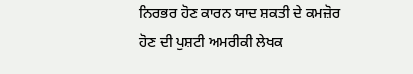ਨਿਰਭਰ ਹੋਣ ਕਾਰਨ ਯਾਦ ਸ਼ਕਤੀ ਦੇ ਕਮਜ਼ੋਰ ਹੋਣ ਦੀ ਪੁਸ਼ਟੀ ਅਮਰੀਕੀ ਲੇਖਕ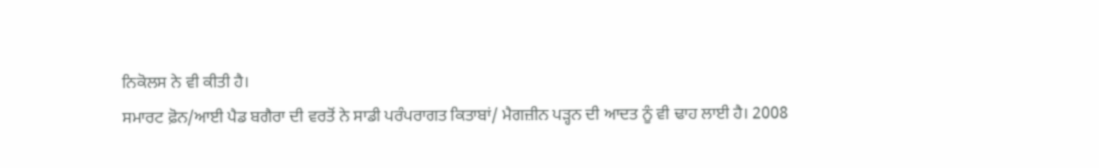ਨਿਕੋਲਸ ਨੇ ਵੀ ਕੀਤੀ ਹੈ।
ਸਮਾਰਟ ਫ਼ੋਨ/ਆਈ ਪੈਡ ਬਗੈਰਾ ਦੀ ਵਰਤੋਂ ਨੇ ਸਾਡੀ ਪਰੰਪਰਾਗਤ ਕਿਤਾਬਾਂ/ ਮੈਗਜ਼ੀਨ ਪੜ੍ਹਨ ਦੀ ਆਦਤ ਨੂੰ ਵੀ ਢਾਹ ਲਾਈ ਹੈ। 2008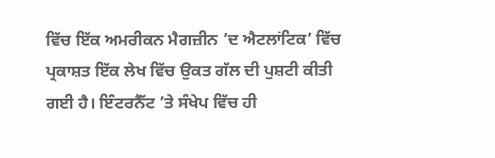ਵਿੱਚ ਇੱਕ ਅਮਰੀਕਨ ਮੈਗਜ਼ੀਨ ’ਦ ਐਟਲਾਂਟਿਕ’ ਵਿੱਚ ਪ੍ਰਕਾਸ਼ਤ ਇੱਕ ਲੇਖ ਵਿੱਚ ਉਕਤ ਗੱਲ ਦੀ ਪੁਸ਼ਟੀ ਕੀਤੀ ਗਈ ਹੈ। ਇੰਟਰਨੈੱਟ ’ਤੇ ਸੰਖੇਪ ਵਿੱਚ ਹੀ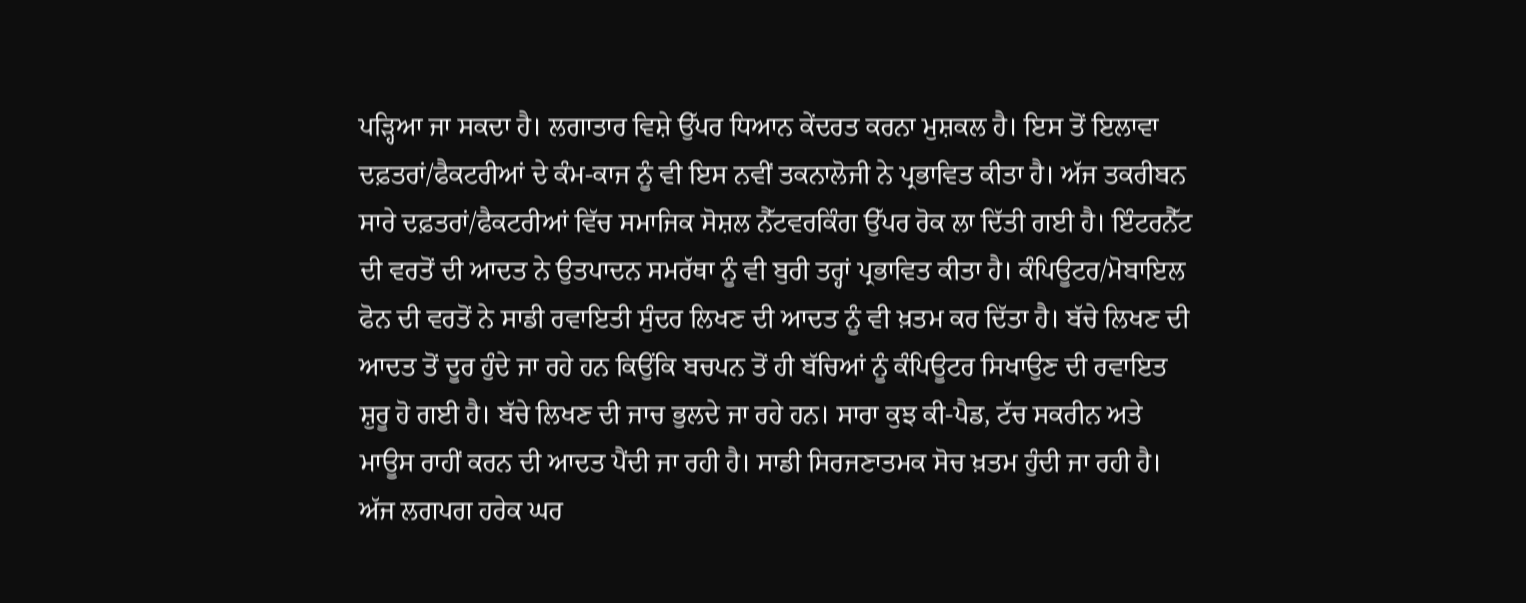ਪੜ੍ਹਿਆ ਜਾ ਸਕਦਾ ਹੈ। ਲਗਾਤਾਰ ਵਿਸ਼ੇ ਉੱਪਰ ਧਿਆਨ ਕੇਂਦਰਤ ਕਰਨਾ ਮੁਸ਼ਕਲ ਹੈ। ਇਸ ਤੋਂ ਇਲਾਵਾ ਦਫ਼ਤਰਾਂ/ਫੈਕਟਰੀਆਂ ਦੇ ਕੰਮ-ਕਾਜ ਨੂੰ ਵੀ ਇਸ ਨਵੀਂ ਤਕਨਾਲੋਜੀ ਨੇ ਪ੍ਰਭਾਵਿਤ ਕੀਤਾ ਹੈ। ਅੱਜ ਤਕਰੀਬਨ ਸਾਰੇ ਦਫ਼ਤਰਾਂ/ਫੈਕਟਰੀਆਂ ਵਿੱਚ ਸਮਾਜਿਕ ਸੋਸ਼ਲ ਨੈੱਟਵਰਕਿੰਗ ਉੱਪਰ ਰੋਕ ਲਾ ਦਿੱਤੀ ਗਈ ਹੈ। ਇੰਟਰਨੈੱਟ ਦੀ ਵਰਤੋਂ ਦੀ ਆਦਤ ਨੇ ਉਤਪਾਦਨ ਸਮਰੱਥਾ ਨੂੰ ਵੀ ਬੁਰੀ ਤਰ੍ਹਾਂ ਪ੍ਰਭਾਵਿਤ ਕੀਤਾ ਹੈ। ਕੰਪਿਊਟਰ/ਮੋਬਾਇਲ ਫੋਨ ਦੀ ਵਰਤੋਂ ਨੇ ਸਾਡੀ ਰਵਾਇਤੀ ਸੁੰਦਰ ਲਿਖਣ ਦੀ ਆਦਤ ਨੂੰ ਵੀ ਖ਼ਤਮ ਕਰ ਦਿੱਤਾ ਹੈ। ਬੱਚੇ ਲਿਖਣ ਦੀ ਆਦਤ ਤੋਂ ਦੂਰ ਹੁੰਦੇ ਜਾ ਰਹੇ ਹਨ ਕਿਉਂਕਿ ਬਚਪਨ ਤੋਂ ਹੀ ਬੱਚਿਆਂ ਨੂੰ ਕੰਪਿਊਟਰ ਸਿਖਾਉਣ ਦੀ ਰਵਾਇਤ ਸ਼ੁਰੂ ਹੋ ਗਈ ਹੈ। ਬੱਚੇ ਲਿਖਣ ਦੀ ਜਾਚ ਭੁਲਦੇ ਜਾ ਰਹੇ ਹਨ। ਸਾਰਾ ਕੁਝ ਕੀ-ਪੈਡ, ਟੱਚ ਸਕਰੀਨ ਅਤੇ ਮਾਊਸ ਰਾਹੀਂ ਕਰਨ ਦੀ ਆਦਤ ਪੈਂਦੀ ਜਾ ਰਹੀ ਹੈ। ਸਾਡੀ ਸਿਰਜਣਾਤਮਕ ਸੋਚ ਖ਼ਤਮ ਹੁੰਦੀ ਜਾ ਰਹੀ ਹੈ।
ਅੱਜ ਲਗਪਗ ਹਰੇਕ ਘਰ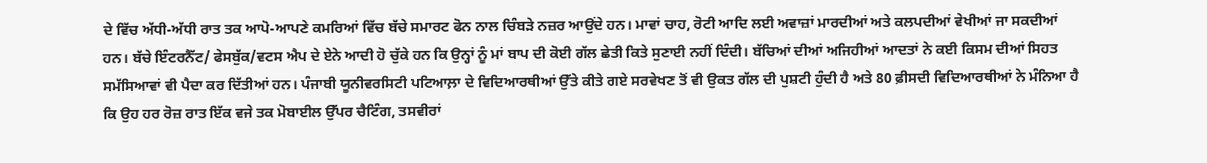ਦੇ ਵਿੱਚ ਅੱਧੀ-ਅੱਧੀ ਰਾਤ ਤਕ ਆਪੋ-ਆਪਣੇ ਕਮਰਿਆਂ ਵਿੱਚ ਬੱਚੇ ਸਮਾਰਟ ਫੋਨ ਨਾਲ ਚਿੰਬੜੇ ਨਜ਼ਰ ਆਉਂਦੇ ਹਨ। ਮਾਵਾਂ ਚਾਹ, ਰੋਟੀ ਆਦਿ ਲਈ ਅਵਾਜ਼ਾਂ ਮਾਰਦੀਆਂ ਅਤੇ ਕਲਪਦੀਆਂ ਵੇਖੀਆਂ ਜਾ ਸਕਦੀਆਂ ਹਨ। ਬੱਚੇ ਇੰਟਰਨੈੱਟ/ ਫੇਸਬੁੱਕ/ਵਟਸ ਐਪ ਦੇ ਏਨੇ ਆਦੀ ਹੋ ਚੁੱਕੇ ਹਨ ਕਿ ਉਨ੍ਹਾਂ ਨੂੰ ਮਾਂ ਬਾਪ ਦੀ ਕੋਈ ਗੱਲ ਛੇਤੀ ਕਿਤੇ ਸੁਣਾਈ ਨਹੀਂ ਦਿੰਦੀ। ਬੱਚਿਆਂ ਦੀਆਂ ਅਜਿਹੀਆਂ ਆਦਤਾਂ ਨੇ ਕਈ ਕਿਸਮ ਦੀਆਂ ਸਿਹਤ ਸਮੱਸਿਆਵਾਂ ਵੀ ਪੈਦਾ ਕਰ ਦਿੱਤੀਆਂ ਹਨ। ਪੰਜਾਬੀ ਯੂਨੀਵਰਸਿਟੀ ਪਟਿਆਲ਼ਾ ਦੇ ਵਿਦਿਆਰਥੀਆਂ ਉੱਤੇ ਕੀਤੇ ਗਏ ਸਰਵੇਖਣ ਤੋਂ ਵੀ ਉਕਤ ਗੱਲ ਦੀ ਪੁਸ਼ਟੀ ਹੁੰਦੀ ਹੈ ਅਤੇ 80 ਫ਼ੀਸਦੀ ਵਿਦਿਆਰਥੀਆਂ ਨੇ ਮੰਨਿਆ ਹੈ ਕਿ ਉਹ ਹਰ ਰੋਜ਼ ਰਾਤ ਇੱਕ ਵਜੇ ਤਕ ਮੋਬਾਈਲ ਉੱਪਰ ਚੈਟਿੰਗ, ਤਸਵੀਰਾਂ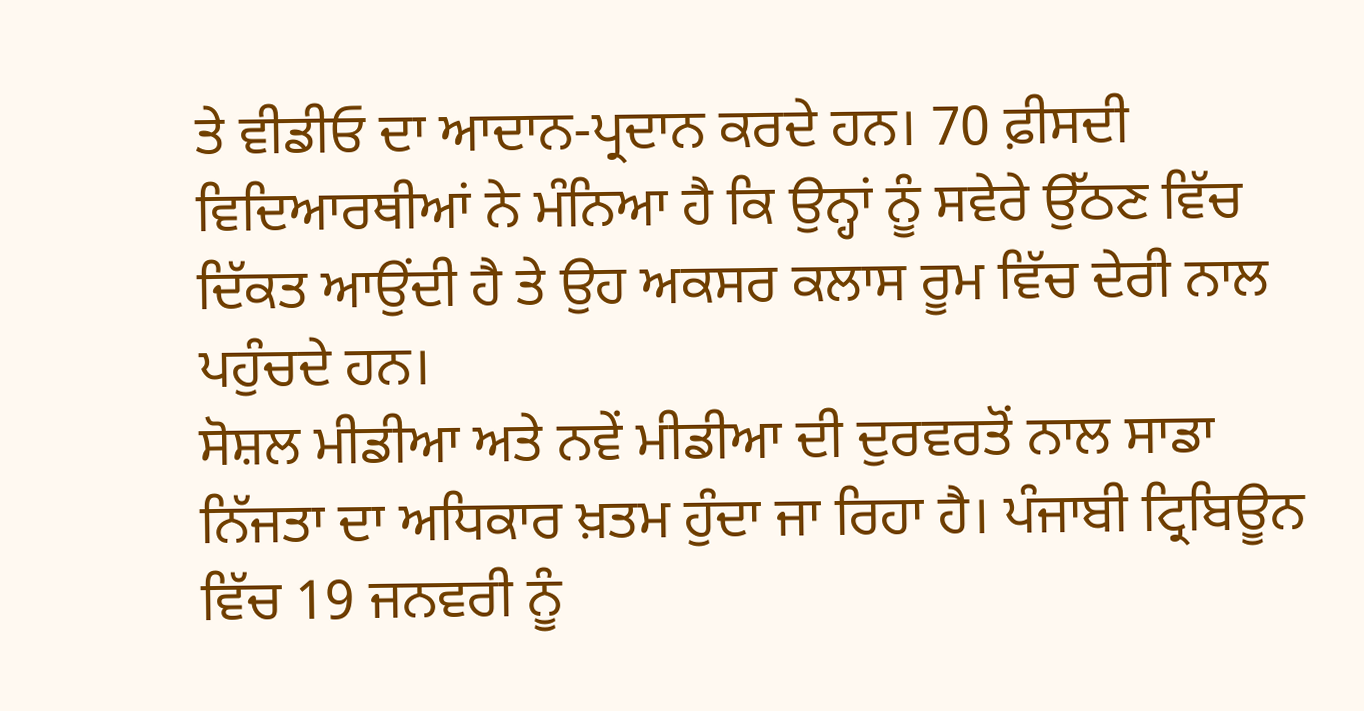ਤੇ ਵੀਡੀਓ ਦਾ ਆਦਾਨ-ਪ੍ਰਦਾਨ ਕਰਦੇ ਹਨ। 70 ਫ਼ੀਸਦੀ ਵਿਦਿਆਰਥੀਆਂ ਨੇ ਮੰਨਿਆ ਹੈ ਕਿ ਉਨ੍ਹਾਂ ਨੂੰ ਸਵੇਰੇ ਉੱਠਣ ਵਿੱਚ ਦਿੱਕਤ ਆਉਂਦੀ ਹੈ ਤੇ ਉਹ ਅਕਸਰ ਕਲਾਸ ਰੂਮ ਵਿੱਚ ਦੇਰੀ ਨਾਲ ਪਹੁੰਚਦੇ ਹਨ।
ਸੋਸ਼ਲ ਮੀਡੀਆ ਅਤੇ ਨਵੇਂ ਮੀਡੀਆ ਦੀ ਦੁਰਵਰਤੋਂ ਨਾਲ ਸਾਡਾ ਨਿੱਜਤਾ ਦਾ ਅਧਿਕਾਰ ਖ਼ਤਮ ਹੁੰਦਾ ਜਾ ਰਿਹਾ ਹੈ। ਪੰਜਾਬੀ ਟ੍ਰਿਬਿਊਨ ਵਿੱਚ 19 ਜਨਵਰੀ ਨੂੰ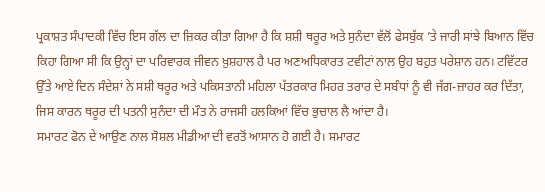ਪ੍ਰਕਾਸ਼ਤ ਸੰਪਾਦਕੀ ਵਿੱਚ ਇਸ ਗੱਲ ਦਾ ਜ਼ਿਕਰ ਕੀਤਾ ਗਿਆ ਹੈ ਕਿ ਸ਼ਸ਼ੀ ਥਰੂਰ ਅਤੇ ਸੁਨੰਦਾ ਵੱਲੋਂ ਫੇਸਬੁੱਕ ’ਤੇ ਜਾਰੀ ਸਾਂਝੇ ਬਿਆਨ ਵਿੱਚ ਕਿਹਾ ਗਿਆ ਸੀ ਕਿ ਉਨ੍ਹਾਂ ਦਾ ਪਰਿਵਾਰਕ ਜੀਵਨ ਖ਼ੁਸ਼ਹਾਲ ਹੈ ਪਰ ਅਣਅਧਿਕਾਰਤ ਟਵੀਟਾਂ ਨਾਲ ਉਹ ਬਹੁਤ ਪਰੇਸ਼ਾਨ ਹਨ। ਟਵਿੱਟਰ ਉੱਤੇ ਆਏ ਦਿਨ ਸੰਦੇਸ਼ਾਂ ਨੇ ਸਸ਼ੀ ਥਰੂਰ ਅਤੇ ਪਕਿਸਤਾਨੀ ਮਹਿਲਾ ਪੱਤਰਕਾਰ ਮਿਹਰ ਤਰਾਰ ਦੇ ਸਬੰਧਾਂ ਨੂੰ ਵੀ ਜੱਗ-ਜ਼ਾਹਰ ਕਰ ਦਿੱਤਾ, ਜਿਸ ਕਾਰਨ ਥਰੂਰ ਦੀ ਪਤਨੀ ਸੁਨੰਦਾ ਦੀ ਮੌਤ ਨੇ ਰਾਜਸੀ ਹਲਕਿਆਂ ਵਿੱਚ ਭੁਚਾਲ ਲੈ ਆਂਦਾ ਹੈ।
ਸਮਾਰਟ ਫੋਨ ਦੇ ਆਉਣ ਨਾਲ ਸੋਸ਼ਲ ਮੀਡੀਆ ਦੀ ਵਰਤੋਂ ਆਸਾਨ ਹੋ ਗਈ ਹੈ। ਸਮਾਰਟ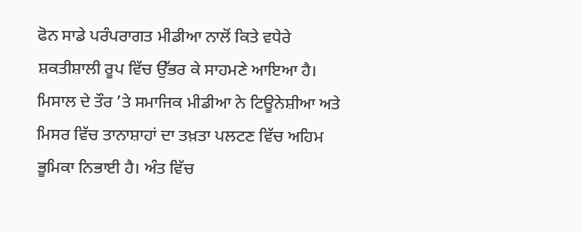ਫੋਨ ਸਾਡੇ ਪਰੰਪਰਾਗਤ ਮੀਡੀਆ ਨਾਲੋਂ ਕਿਤੇ ਵਧੇਰੇ ਸ਼ਕਤੀਸ਼ਾਲੀ ਰੂਪ ਵਿੱਚ ਉੱਭਰ ਕੇ ਸਾਹਮਣੇ ਆਇਆ ਹੈ। ਮਿਸਾਲ ਦੇ ਤੌਰ ’ਤੇ ਸਮਾਜਿਕ ਮੀਡੀਆ ਨੇ ਟਿਊਨੇਸ਼ੀਆ ਅਤੇ ਮਿਸਰ ਵਿੱਚ ਤਾਨਾਸ਼ਾਹਾਂ ਦਾ ਤਖ਼ਤਾ ਪਲਟਣ ਵਿੱਚ ਅਹਿਮ ਭੂਮਿਕਾ ਨਿਭਾਈ ਹੈ। ਅੰਤ ਵਿੱਚ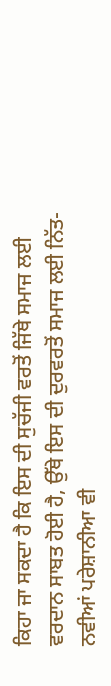ਕਿਹਾ ਜਾ ਸਕਦਾ ਹੈ ਕਿ ਇਸ ਦੀ ਸੁਚੱਜੀ ਵਰਤੋਂ ਜਿੱਥੇ ਸਮਾਜ ਲਈ ਵਰਦਾਨ ਸਾਬਤ ਹੋਈ ਹੈ, ਉੱਥੇ ਇਸ ਦੀ ਦੁਰਵਰਤੋਂ ਸਮਾਜ ਲਈ ਨਿੱਤ-ਨਵੀਆਂ ਪਰੇਸ਼ਾਨੀਆ ਵੀ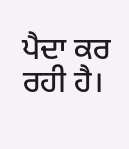ਪੈਦਾ ਕਰ ਰਹੀ ਹੈ।